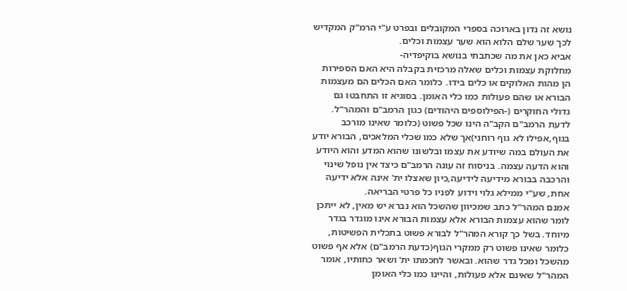נושא זה נדון בארוכה בספרי המקובלים ובפרט ע"י הרמ"ק המקדיש לכך שער שלם הלוא הוא שער עצמות וכלים.
אביא כאן את מה שכתבתי בנושא בוקיפדיה-
מחלוקת עצמות וכלים שאלה מרכזית בקבלה היא האם הספירות הן מהות האלוקים או כלים בידו. כלומר האם הכלים הם מעצמות הבורא או שהם פעולות כמו כלי האומן. בסוגיא זו התחבטו גם גדולי החוקרים (-הפילוספים היהודים) כגון הרמב"ם והמהר"ל.
לדעת הרמב"ם הקב"ה הינו שכל פשוט (כלומר שאינו מורכב בגוף,אפילו לא גוף רוחני)אך שלא כמו שכלי המלאכים, הבורא יודע את העולם במה שיודע את עצמו ובלשונו שהוא המדע והוא היודע והוא הדעה עצמה. בניסוח זה עונה הרמב"ם כיצד אין נופל שינוי והרכבה בבורא מידיעה לידיעה,כיון שאצלו ית' אינה אלא ידיעה אחת, שע"י ממילא גלוי וידוע לפניו כל פרטי הבריאה.
אמנם המהר"ל כתב שמכיוון שהשכל הוא נברא יש מאין, לא ייתכן לומר שהוא עצמות הבורא אלא עצמות הבורא אינו מוגדר בגדר מיוחד. בשל כך קורא המהר"ל לבורא פשוט בתכלית הפשיטות, כלומר שאינו פשוט רק ממקרי הגוף(כדעת הרמב"ם) אלא אף פשוט מהשכל ומכל גדר שהוא. ובאשר לחכמתו ית' ושאר כחותיו, אומר המהר"ל שאינם אלא פעולות, והיינו כמו כלי האומן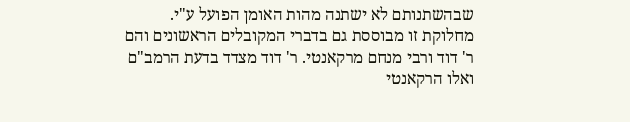שבהשתנותם לא ישתנה מהות האומן הפועל ע"י.
מחלוקת זו מבוססת גם בדברי המקובלים הראשונים והם ר' דוד ורבי מנחם מרקאנטי. ר' דוד מצדד בדעת הרמב"ם ואלו הרקאנטי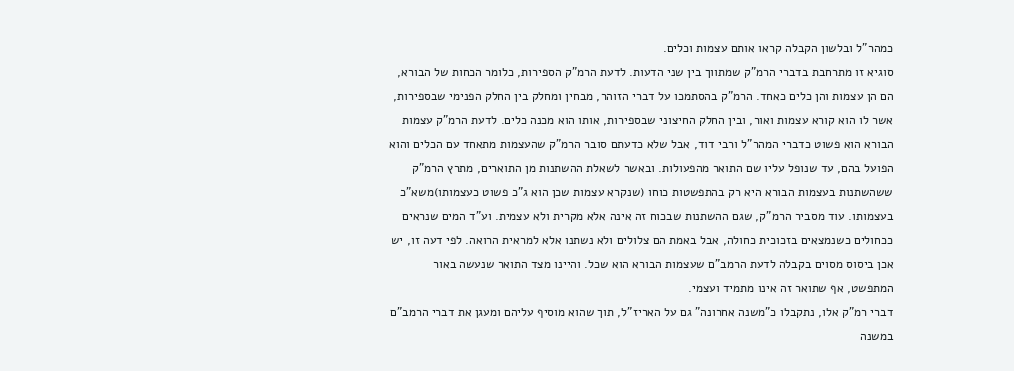כמהר"ל ובלשון הקבלה קראו אותם עצמות וכלים.
סוגיא זו מתרחבת בדברי הרמ"ק שמתווך בין שני הדעות. לדעת הרמ"ק הספירות, כלומר הכחות של הבורא, הם הן עצמות והן כלים כאחד. הרמ"ק בהסתמכו על דברי הזוהר, מבחין ומחלק בין החלק הפנימי שבספירות, אשר לו הוא קורא עצמות ואור, ובין החלק החיצוני שבספירות, אותו הוא מכנה כלים. לדעת הרמ"ק עצמות הבורא הוא פשוט כדברי המהר"ל ורבי דוד, אבל שלא כדעתם סובר הרמ"ק שהעצמות מתאחד עם הכלים והוא הפועל בהם, עד שנופל עליו שם התואר מהפעולות. ובאשר לשאלת ההשתנות מן התוארים, מתרץ הרמ"ק ששהשתנות בעצמות הבורא היא רק בהתפשטות כוחו (שנקרא עצמות שכן הוא ג"כ פשוט כעצמותו)משא"כ בעצמותו. עוד מסביר הרמ"ק, שגם ההשתנות שבכוח זה אינה אלא מקרית ולא עצמית. וע"ד המים שנראים ככחולים כשנמצאים בזכוכית כחולה, אבל באמת הם צלולים ולא נשתנו אלא למראית הרואה. לפי דעה זו, יש אכן ביסוס מסוים בקבלה לדעת הרמב"ם שעצמות הבורא הוא שכל. והיינו מצד התואר שנעשה באור המתפשט, אף שתואר זה אינו מתמיד ועצמי.
דברי רמ"ק אלו, נתקבלו כ"משנה אחרונה" גם על האריז"ל, תוך שהוא מוסיף עליהם ומעגן את דברי הרמב"ם במשנה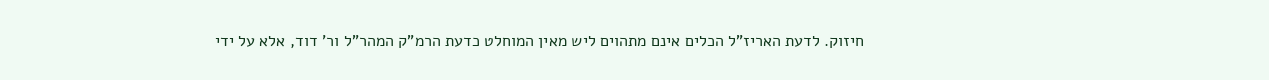חיזוק. לדעת האריז"ל הכלים אינם מתהוים ליש מאין המוחלט כדעת הרמ"ק המהר"ל ור' דוד, אלא על ידי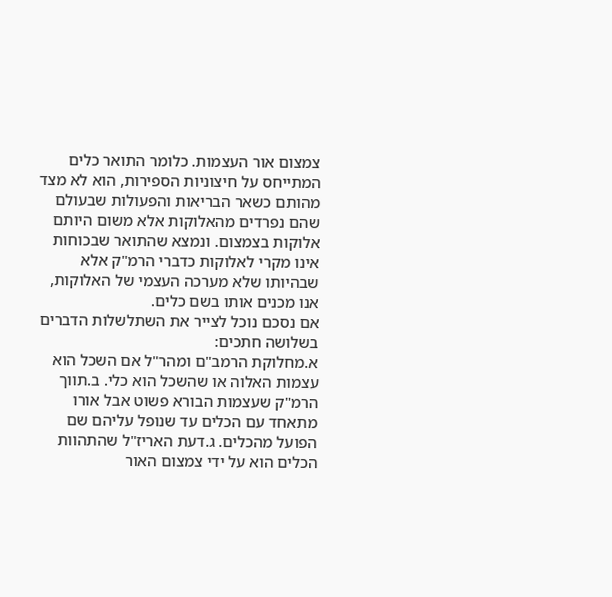צמצום אור העצמות. כלומר התואר כלים המתייחס על חיצוניות הספירות, הוא לא מצד מהותם כשאר הבריאות והפעולות שבעולם שהם נפרדים מהאלוקות אלא משום היותם אלוקות בצמצום. ונמצא שהתואר שבכוחות אינו מקרי לאלוקות כדברי הרמ"ק אלא שבהיותו שלא מערכה העצמי של האלוקות, אנו מכנים אותו בשם כלים.
אם נסכם נוכל לצייר את השתלשלות הדברים בשלושה חתכים:
א.מחלוקת הרמב"ם ומהר"ל אם השכל הוא עצמות האלוה או שהשכל הוא כלי. ב.תווך הרמ"ק שעצמות הבורא פשוט אבל אורו מתאחד עם הכלים עד שנופל עליהם שם הפועל מהכלים. ג.דעת האריז"ל שהתהוות הכלים הוא על ידי צמצום האור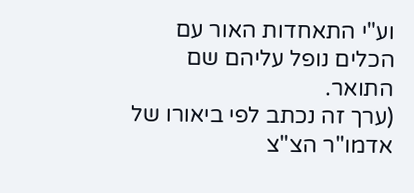וע"י התאחדות האור עם הכלים נופל עליהם שם התואר.
(ערך זה נכתב לפי ביאורו של אדמו"ר הצ"צ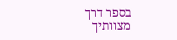בספר דרך מצוותיך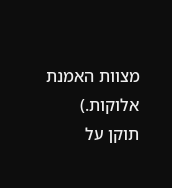מצוות האמנת אלוקות.)
תוקן על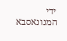ידי המנונאסבא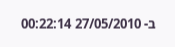ב- 27/05/2010 00:22:14